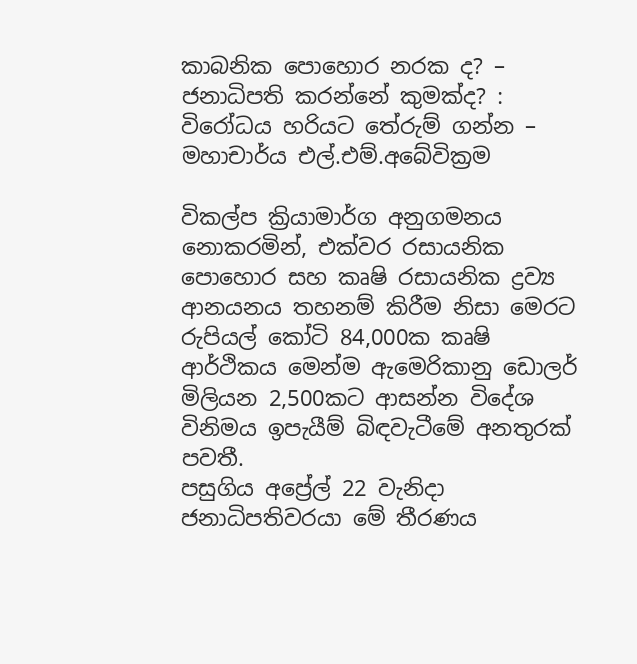කාබනික පොහොර නරක ද? – ජනාධිපති කරන්නේ කුමක්ද? : විරෝධය හරියට තේරුම් ගන්න – මහාචාර්ය එල්.එම්.අබේවික්‍රම

විකල්ප ක්‍රියාමාර්ග අනුගමනය නොකරමින්, එක්වර රසායනික පොහොර සහ කෘෂි රසායනික ද්‍රව්‍ය ආනයනය තහනම් කිරීම නිසා මෙරට රුපියල් කෝටි 84,000ක කෘෂි ආර්ථිකය මෙන්ම ඇමෙරිකානු ඩොලර් මිලියන 2,500කට ආසන්න විදේශ විනිමය ඉපැයීම් බිඳවැටීමේ අනතුරක් පවතී.
පසුගිය අප්‍රේල් 22 වැනිදා ජනාධිපතිවරයා මේ තීරණය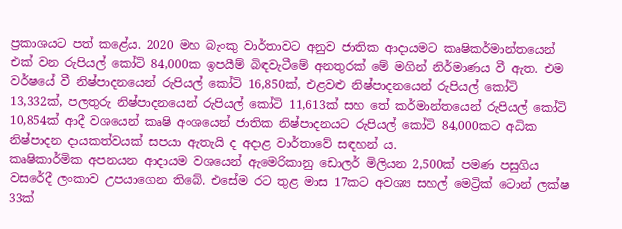ප්‍රකාශයට පත් කළේය. 2020 මහ බැංකු වාර්තාවට අනුව ජාතික ආදායමට කෘෂිකර්මාන්තයෙන් එක් වන රුපියල් කෝටි 84,000ක ඉපයීම් බිඳවැටීමේ අනතුරක් මේ මගින් නිර්මාණය වී ඇත. එම වර්ෂයේ වී නිෂ්පාදනයෙන් රුපියල් කෝටි 16,850ක්, එළවළු නිෂ්පාදනයෙන් රුපියල් කෝටි 13,332ක්, පලතුරු නිෂ්පාදනයෙන් රුපියල් කෝටි 11,613ක් සහ තේ කර්මාන්තයෙන් රුපියල් කෝටි 10,854ක් ආදී වශයෙන් කෘෂි අංශයෙන් ජාතික නිෂ්පාදනයට රුපියල් කෝටි 84,000කට අධික නිෂ්පාදන දායකත්වයක් සපයා ඇතැයි ද අදාළ වාර්තාවේ සඳහන් ය.
කෘෂිකාර්මික අපනයන ආදායම වශයෙන් ඇමෙරිකානු ඩොලර් මිලියන 2,500ක් පමණ පසුගිය වසරේදී ලංකාව උපයාගෙන තිබේ. එසේම රට තුළ මාස 17කට අවශ්‍ය සහල් මෙට්‍රික් ටොන් ලක්ෂ 33ක්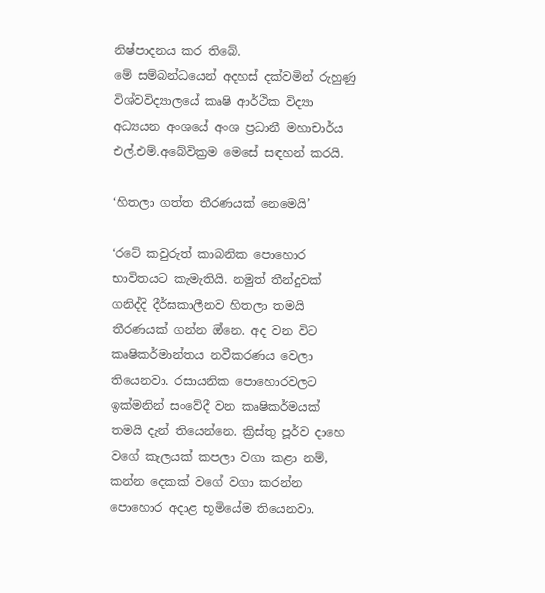නිෂ්පාදනය කර තිබේ.
මේ සම්බන්ධයෙන් අදහස් දක්වමින් රුහුණු විශ්වවිද්‍යාලයේ කෘෂි ආර්ථික විද්‍යා අධ්‍යයන අංශයේ අංශ ප්‍රධානී මහාචාර්ය එල්.එම්.අබේවික්‍රම මෙසේ සඳහන් කරයි.

‘හිතලා ගත්ත තීරණයක් නෙමෙයි’

‘රටේ කවුරුත් කාබනික පොහොර භාවිතයට කැමැතියි. නමුත් තීන්දුවක් ගනිද්දි දීර්ඝකාලීනව හිතලා තමයි තීරණයක් ගන්න ඔ්නෙ. අද වන විට කෘෂිකර්මාන්තය නවීකරණය වෙලා තියෙනවා. රසායනික පොහොරවලට ඉක්මනින් සංවේදී වන කෘෂිකර්මයක් තමයි දැන් තියෙන්නෙ. ක්‍රිස්තු පූර්ව දාහෙ වගේ කැලයක් කපලා වගා කළා නම්, කන්න දෙකක් වගේ වගා කරන්න පොහොර අදාළ භූමියේම තියෙනවා.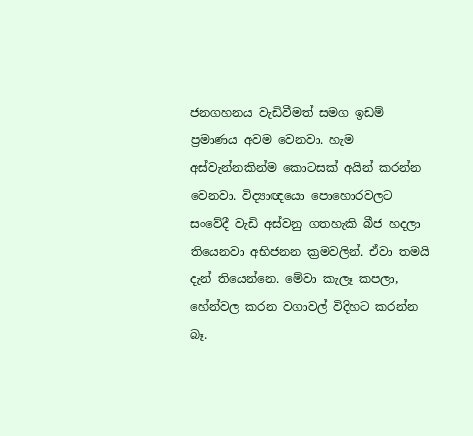ජනගහනය වැඩිවීමත් සමග ඉඩම් ප්‍රමාණය අවම වෙනවා. හැම අස්වැන්නකින්ම කොටසක් අයින් කරන්න වෙනවා. විද්‍යාඥයො පොහොරවලට සංවේදී වැඩි අස්වනු ගතහැකි බීජ හදලා තියෙනවා අභිජනන ක්‍රමවලින්. ඒවා තමයි දැන් තියෙන්නෙ. මේවා කැලෑ කපලා, හේන්වල කරන වගාවල් විදිහට කරන්න බෑ.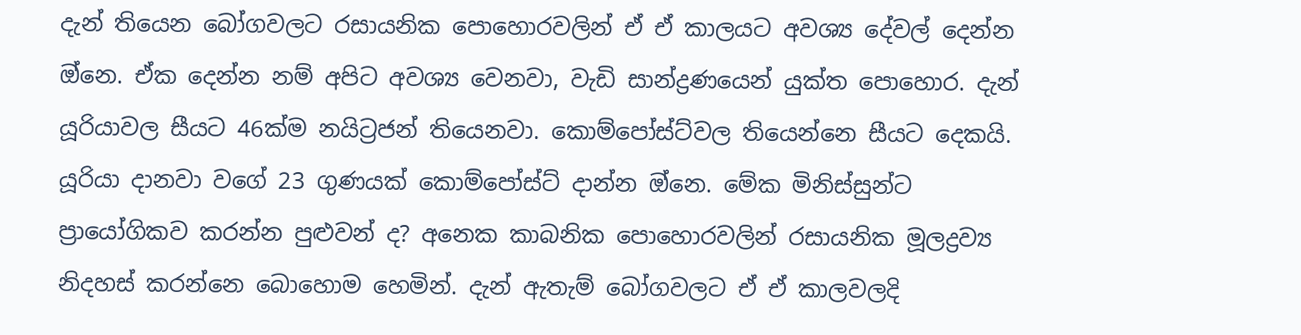දැන් තියෙන බෝගවලට රසායනික පොහොරවලින් ඒ ඒ කාලයට අවශ්‍ය දේවල් දෙන්න ඔ්නෙ. ඒක දෙන්න නම් අපිට අවශ්‍ය වෙනවා, වැඩි සාන්ද්‍රණයෙන් යුක්ත පොහොර. දැන් යූරියාවල සීයට 46ක්ම නයිට්‍රජන් තියෙනවා. කොම්පෝස්ට්වල තියෙන්නෙ සීයට දෙකයි. යූරියා දානවා වගේ 23 ගුණයක් කොම්පෝස්ට් දාන්න ඔ්නෙ. මේක මිනිස්සුන්ට ප්‍රායෝගිකව කරන්න පුළුවන් ද? අනෙක කාබනික පොහොරවලින් රසායනික මූලද්‍රව්‍ය නිදහස් කරන්නෙ බොහොම හෙමින්. දැන් ඇතැම් බෝගවලට ඒ ඒ කාලවලදි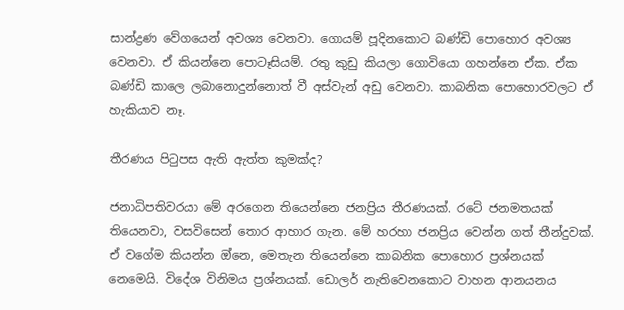සාන්ද්‍රණ වේගයෙන් අවශ්‍ය වෙනවා. ගොයම් පූදිනකොට බණ්ඩි පොහොර අවශ්‍ය වෙනවා. ඒ කියන්නෙ පොටෑසියම්. රතු කුඩු කියලා ගොවියො ගහන්නෙ ඒක. ඒක බණ්ඩි කාලෙ ලබානොදුන්නොත් වී අස්වැන් අඩු වෙනවා. කාබනික පොහොරවලට ඒ හැකියාව නෑ.

තීරණය පිටුපස ඇති ඇත්ත කුමක්ද?

ජනාධිපතිවරයා මේ අරගෙන තියෙන්නෙ ජනප්‍රිය තීරණයක්. රටේ ජනමතයක් තියෙනවා, වසවිසෙන් තොර ආහාර ගැන. මේ හරහා ජනප්‍රිය වෙන්න ගත් තීන්දුවක්. ඒ වගේම කියන්න ඔ්නෙ, මෙතැන තියෙන්නෙ කාබනික පොහොර ප්‍රශ්නයක් නෙමෙයි. විදේශ විනිමය ප්‍රශ්නයක්. ඩොලර් නැතිවෙනකොට වාහන ආනයනය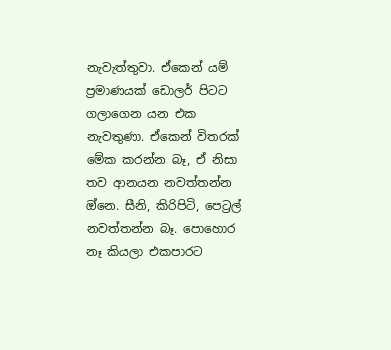නැවැත්තුවා. ඒකෙන් යම් ප්‍රමාණයක් ඩොලර් පිටට ගලාගෙන යන එක නැවතුණා. ඒකෙන් විතරක් මේක කරන්න බෑ, ඒ නිසා තව ආනයන නවත්තන්න ඔ්නෙ. සීනි, කිරිපිටි, පෙට්‍රල් නවත්තන්න බෑ. පොහොර නෑ කියලා එකපාරට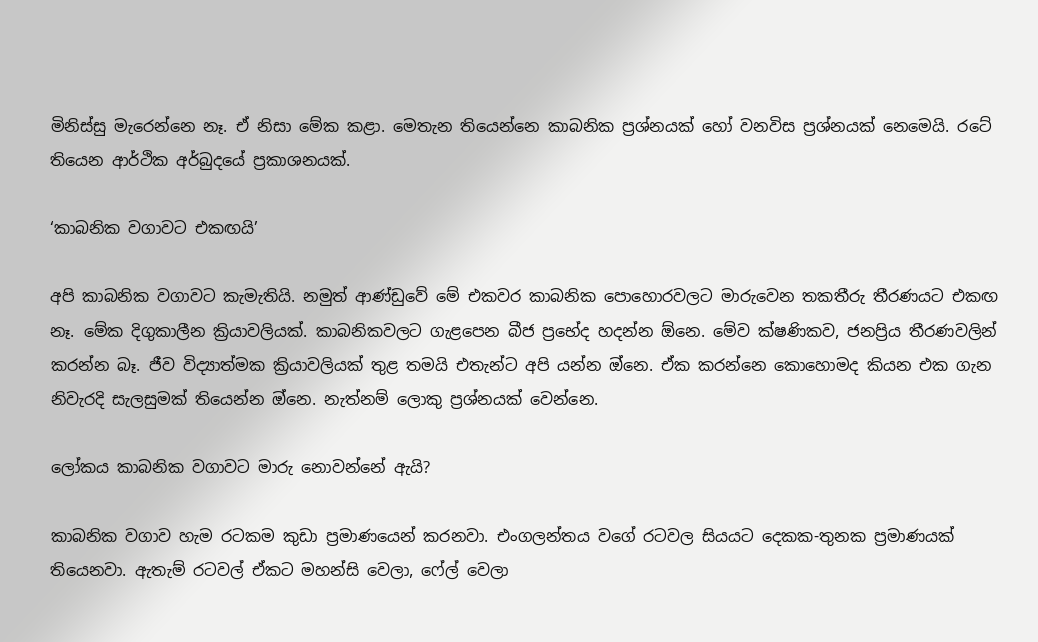මිනිස්සු මැරෙන්නෙ නෑ. ඒ නිසා මේක කළා. මෙතැන තියෙන්නෙ කාබනික ප්‍රශ්නයක් හෝ වනවිස ප්‍රශ්නයක් නෙමෙයි. රටේ තියෙන ආර්ථික අර්බුදයේ ප්‍රකාශනයක්.

‘කාබනික වගාවට එකඟයි’

අපි කාබනික වගාවට කැමැතියි. නමුත් ආණ්ඩුවේ මේ එකවර කාබනික පොහොරවලට මාරුවෙන තකතීරු තීරණයට එකඟ නෑ. මේක දිගුකාලීන ක්‍රියාවලියක්. කාබනිකවලට ගැළපෙන බීජ ප්‍රභේද හදන්න ඕනෙ. මේව ක්ෂණිකව, ජනප්‍රිය තීරණවලින් කරන්න බෑ. ජීව විද්‍යාත්මක ක්‍රියාවලියක් තුළ තමයි එතැන්ට අපි යන්න ඔ්නෙ. ඒක කරන්නෙ කොහොමද කියන එක ගැන නිවැරදි සැලසුමක් තියෙන්න ඔ්නෙ. නැත්නම් ලොකු ප්‍රශ්නයක් වෙන්නෙ.

ලෝකය කාබනික වගාවට මාරු නොවන්නේ ඇයි?

කාබනික වගාව හැම රටකම කුඩා ප්‍රමාණයෙන් කරනවා. එංගලන්තය වගේ රටවල සියයට දෙකක-තුනක ප්‍රමාණයක් තියෙනවා. ඇතැම් රටවල් ඒකට මහන්සි වෙලා, ෆේල් වෙලා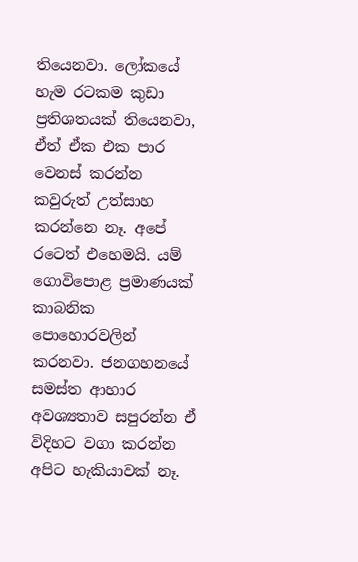තියෙනවා. ලෝකයේ හැම රටකම කුඩා ප්‍රතිශතයක් තියෙනවා, ඒත් ඒක එක පාර වෙනස් කරන්න කවුරුත් උත්සාහ කරන්නෙ නෑ. අපේ රටෙත් එහෙමයි. යම් ගොවිපොළ ප්‍රමාණයක් කාබනික පොහොරවලින් කරනවා. ජනගහනයේ සමස්ත ආහාර අවශ්‍යතාව සපුරන්න ඒ විදිහට වගා කරන්න අපිට හැකියාවක් නෑ.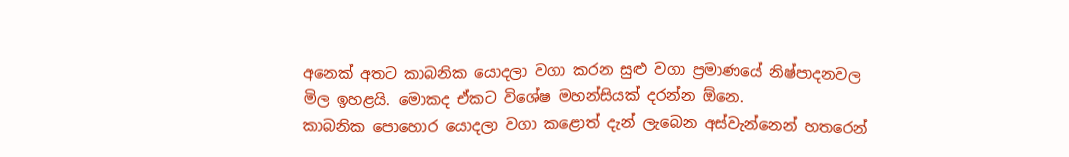අනෙක් අතට කාබනික යොදලා වගා කරන සුළු වගා ප්‍රමාණයේ නිෂ්පාදනවල මිල ඉහළයි. මොකද ඒකට විශේෂ මහන්සියක් දරන්න ඕනෙ.
කාබනික පොහොර යොදලා වගා කළොත් දැන් ලැබෙන අස්වැන්නෙන් හතරෙන්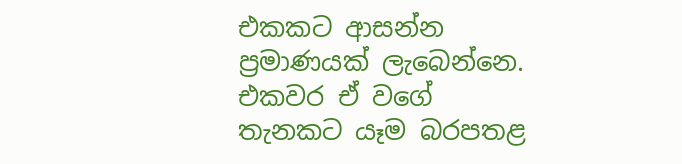එකකට ආසන්න ප්‍රමාණයක් ලැබෙන්නෙ. එකවර ඒ වගේ තැනකට යෑම බරපතළ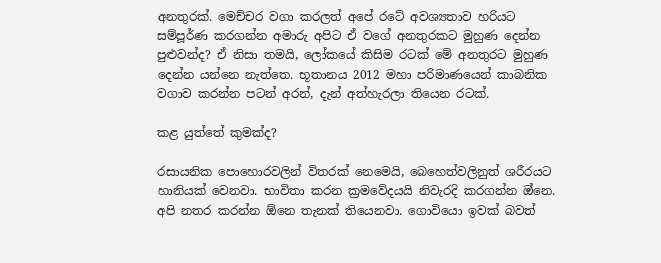අනතුරක්. මෙච්චර වගා කරලත් අපේ රටේ අවශ්‍යතාව හරියට සම්පූර්ණ කරගන්න අමාරු අපිට ඒ වගේ අනතුරකට මුහුණ දෙන්න පුළුවන්ද? ඒ නිසා තමයි, ලෝකයේ කිසිම රටක් මේ අනතුරට මුහුණ දෙන්න යන්නෙ නැත්තෙ. භූතානය 2012 මහා පරිමාණයෙන් කාබනික වගාව කරන්න පටන් අරන්, දැන් අත්හැරලා තියෙන රටක්.

කළ යුත්තේ කුමක්ද?

රසායනික පොහොරවලින් විතරක් නෙමෙයි, බෙහෙත්වලිනුත් ශරීරයට හානියක් වෙනවා. භාවිතා කරන ක්‍රමවේදයයි නිවැරදි කරගන්න ඔ්නෙ. අපි නතර කරන්න ඕනෙ තැනක් තියෙනවා. ගොවියො ඉවක් බවත්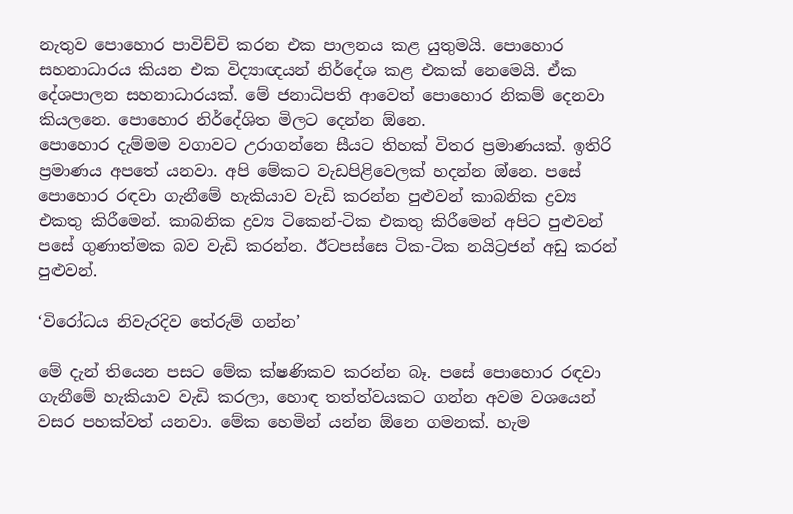නැතුව පොහොර පාවිච්චි කරන එක පාලනය කළ යුතුමයි. පොහොර සහනාධාරය කියන එක විද්‍යාඥයන් නිර්දේශ කළ එකක් නෙමෙයි. ඒක දේශපාලන සහනාධාරයක්. මේ ජනාධිපති ආවෙත් පොහොර නිකම් දෙනවා කියලනෙ. පොහොර නිර්දේශිත මිලට දෙන්න ඕනෙ.
පොහොර දැම්මම වගාවට උරාගන්නෙ සීයට තිහක් විතර ප්‍රමාණයක්. ඉතිරි ප්‍රමාණය අපතේ යනවා. අපි මේකට වැඩපිළිවෙලක් හදන්න ඔ්නෙ. පසේ පොහොර රඳවා ගැනීමේ හැකියාව වැඩි කරන්න පුළුවන් කාබනික ද්‍රව්‍ය එකතු කිරීමෙන්. කාබනික ද්‍රව්‍ය ටිකෙන්-ටික එකතු කිරීමෙන් අපිට පුළුවන් පසේ ගුණාත්මක බව වැඩි කරන්න. ඊටපස්සෙ ටික-ටික නයිට්‍රජන් අඩු කරන් පුළුවන්.

‘විරෝධය නිවැරදිව තේරුම් ගන්න’

මේ දැන් තියෙන පසට මේක ක්ෂණිකව කරන්න බෑ. පසේ පොහොර රඳවා ගැනීමේ හැකියාව වැඩි කරලා, හොඳ තත්ත්වයකට ගන්න අවම වශයෙන් වසර පහක්වත් යනවා. මේක හෙමින් යන්න ඕනෙ ගමනක්. හැම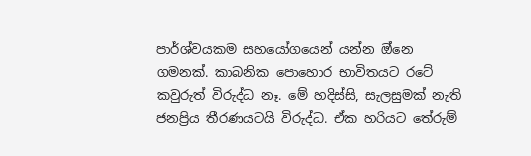පාර්ශ්වයකම සහයෝගයෙන් යන්න ඔ්නෙ ගමනක්. කාබනික පොහොර භාවිතයට රටේ කවුරුත් විරුද්ධ නෑ. මේ හදිස්සි, සැලසුමක් නැති ජනප්‍රිය තීරණයටයි විරුද්ධ. ඒක හරියට තේරුම්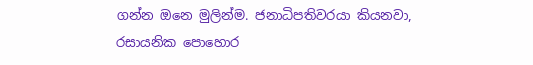ගන්න ඔනෙ මුලින්ම. ජනාධිපතිවරයා කියනවා, රසායනික පොහොර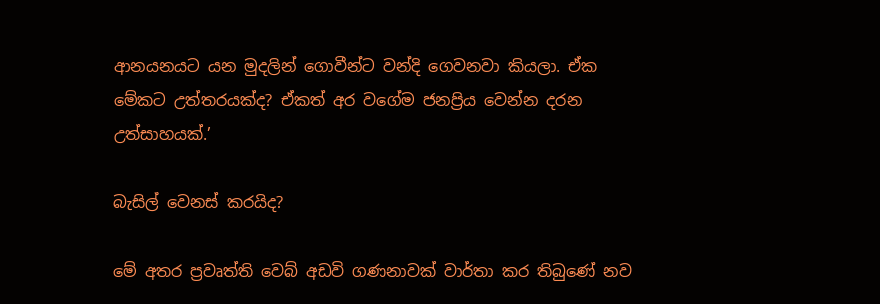ආනයනයට යන මුදලින් ගොවීන්ට වන්දි ගෙවනවා කියලා. ඒක මේකට උත්තරයක්ද? ඒකත් අර වගේම ජනප්‍රිය වෙන්න දරන උත්සාහයක්.’

බැසිල් වෙනස් කරයිද?

මේ අතර ප්‍රවෘත්ති වෙබ් අඩවි ගණනාවක් වාර්තා කර තිබුණේ නව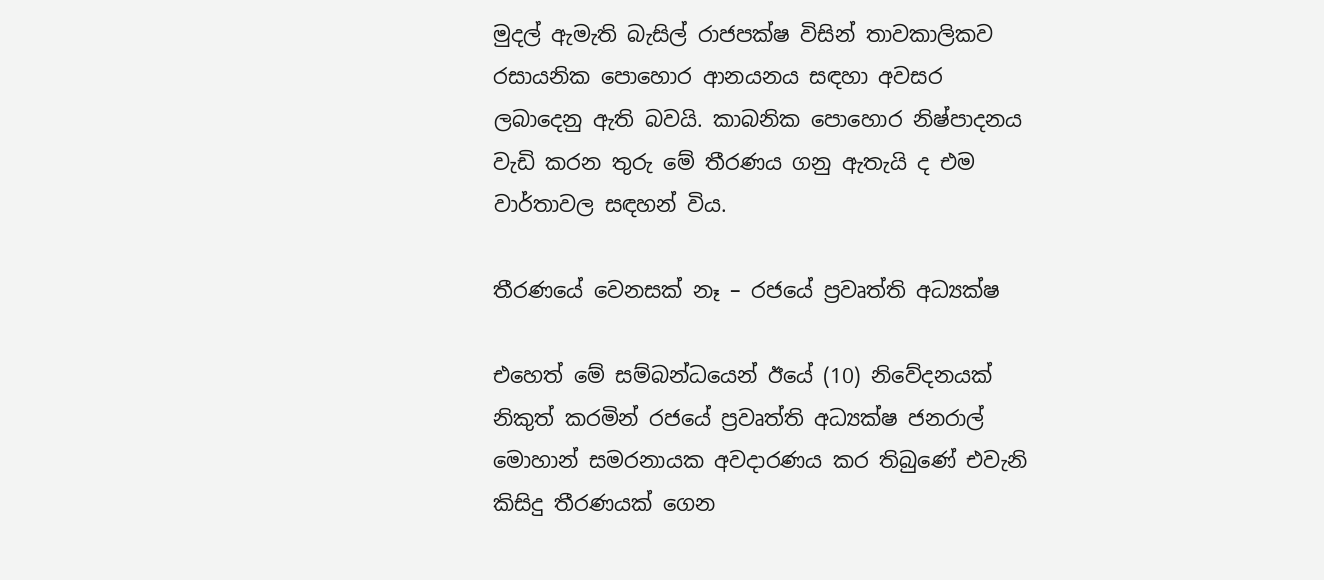මුදල් ඇමැති බැසිල් රාජපක්ෂ විසින් තාවකාලිකව රසායනික පොහොර ආනයනය සඳහා අවසර ලබාදෙනු ඇති බවයි. කාබනික පොහොර නිෂ්පාදනය වැඩි කරන තුරු මේ තීරණය ගනු ඇතැයි ද එම වාර්තාවල සඳහන් විය.

තීරණයේ වෙනසක් නෑ – රජයේ ප්‍රවෘත්ති අධ්‍යක්ෂ

එහෙත් මේ සම්බන්ධයෙන් ඊයේ (10) නිවේදනයක් නිකුත් කරමින් රජයේ ප්‍රවෘත්ති අධ්‍යක්ෂ ජනරාල් මොහාන් සමරනායක අවදාරණය කර තිබුණේ එවැනි කිසිදු තීරණයක් ගෙන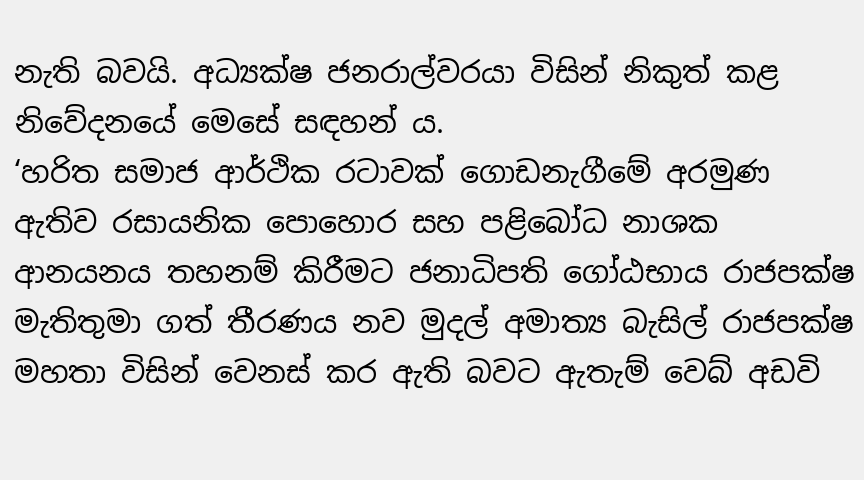නැති බවයි. අධ්‍යක්ෂ ජනරාල්වරයා විසින් නිකුත් කළ නිවේදනයේ මෙසේ සඳහන් ය.
‘හරිත සමාජ ආර්ථික රටාවක් ගොඩනැගීමේ අරමුණ ඇතිව රසායනික පොහොර සහ පළිබෝධ නාශක ආනයනය තහනම් කිරීමට ජනාධිපති ගෝඨභාය රාජපක්ෂ මැතිතුමා ගත් තීරණය නව මුදල් අමාත්‍ය බැසිල් රාජපක්ෂ මහතා විසින් වෙනස් කර ඇති බවට ඇතැම් වෙබ් අඩවි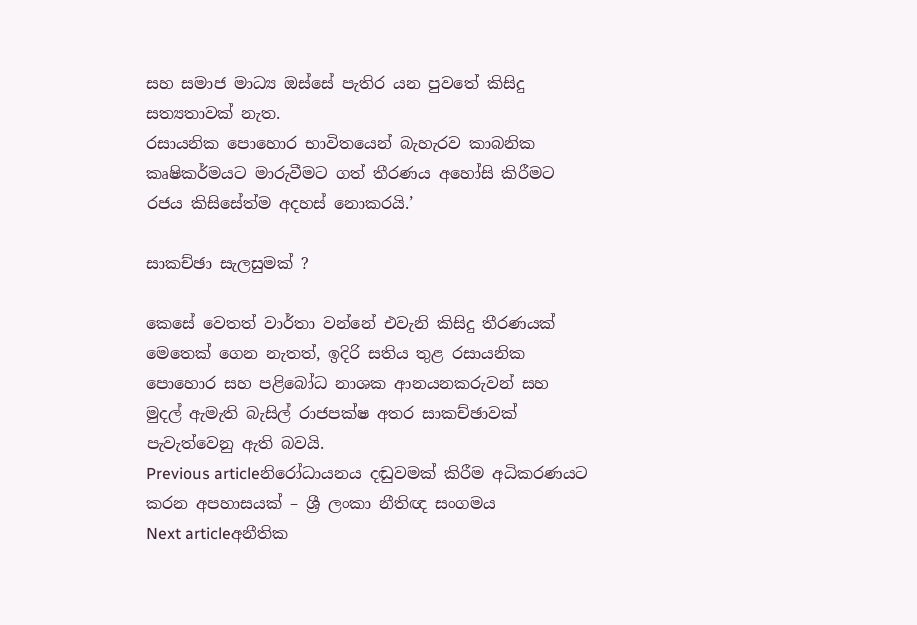සහ සමාජ මාධ්‍ය ඔස්සේ පැතිර යන පුවතේ කිසිදු සත්‍යතාවක් නැත.
රසායනික පොහොර භාවිතයෙන් බැහැරව කාබනික කෘෂිකර්මයට මාරුවීමට ගත් තීරණය අහෝසි කිරීමට රජය කිසිසේත්ම අදහස් නොකරයි.’

සාකච්ඡා සැලසුමක් ?

කෙසේ වෙතත් වාර්තා වන්නේ එවැනි කිසිදු තීරණයක් මෙතෙක් ගෙන නැතත්, ඉදිරි සතිය තුළ රසායනික පොහොර සහ පළිබෝධ නාශක ආනයනකරුවන් සහ මුදල් ඇමැති බැසිල් රාජපක්ෂ අතර සාකච්ඡාවක් පැවැත්වෙනු ඇති බවයි.
Previous articleනිරෝධායනය දඬුවමක් කිරීම අධිකරණයට කරන අපහාසයක් – ශ්‍රී ලංකා නීතිඥ සංගමය
Next articleඅනීතික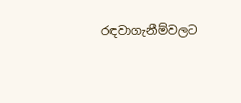රඳවාගැනීම්වලට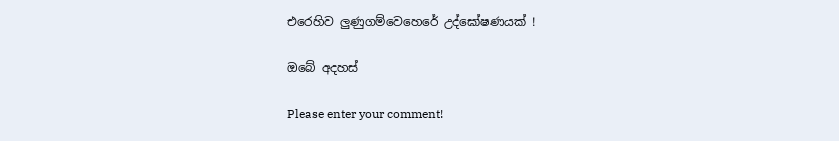එරෙහිව ලුණුගම්වෙහෙරේ උද්ඝෝෂණයක් !

ඔබේ අදහස්

Please enter your comment!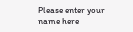Please enter your name here